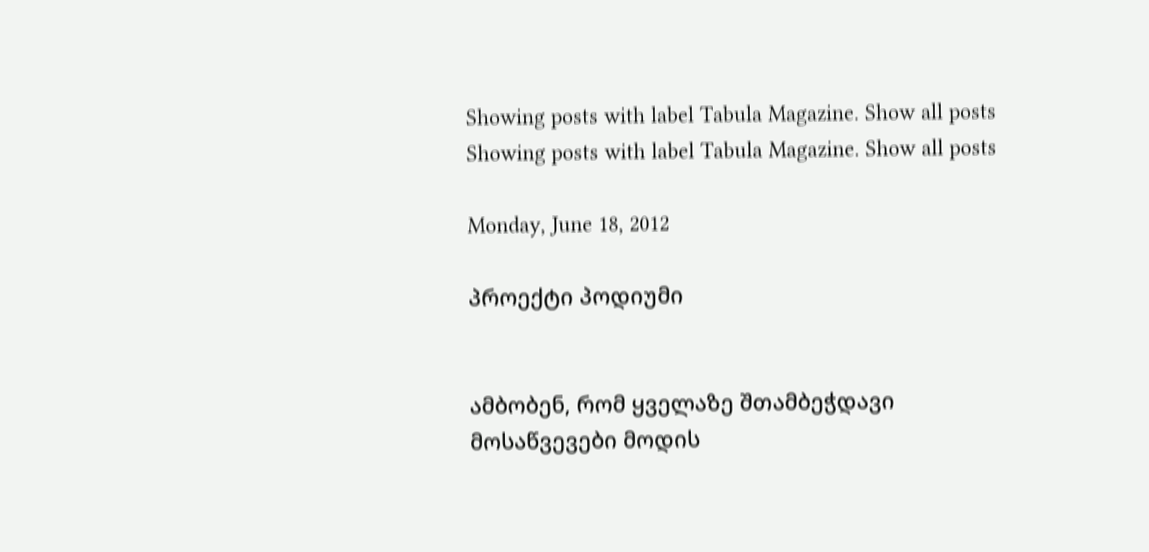Showing posts with label Tabula Magazine. Show all posts
Showing posts with label Tabula Magazine. Show all posts

Monday, June 18, 2012

პროექტი პოდიუმი


ამბობენ, რომ ყველაზე შთამბეჭდავი მოსაწვევები მოდის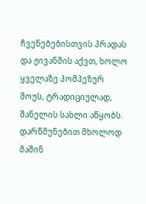ჩვენებებისთვის პრადას და ჟივანშის აქვთ, ხოლო ყველაზე პომპეზურ შოუს, ტრადიციულად, შანელის სახლი აწყობს. დარწმუნებით მხოლოდ მაშინ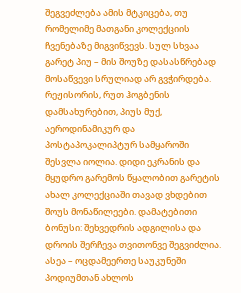შეგვეძლება ამის მტკიცება, თუ რომელიმე მათგანი კოლექციის ჩვენებაზე მიგვიწვევს. სულ სხვაა გარეტ პიუ – მის შოუზე დასასწრებად მოსაწვევი სრულიად არ გვჭირდება. რეჟისორის, რუთ ჰოგბენის დამსახურებით, პიუს მუქ, აეროდინამიკურ და პოსტაპოკალიპტურ სამყაროში შესვლა იოლია. დიდი ეკრანის და მყუდრო გარემოს წყალობით გარეტის ახალ კოლექციაში თავად ვხდებით შოუს მონაწილეები. დამატებითი ბონუსი: შეხვედრის ადგილისა და დროის შერჩევა თვითონვე შეგვიძლია. ასეა – ოცდამეერთე საუკუნეში პოდიუმთან ახლოს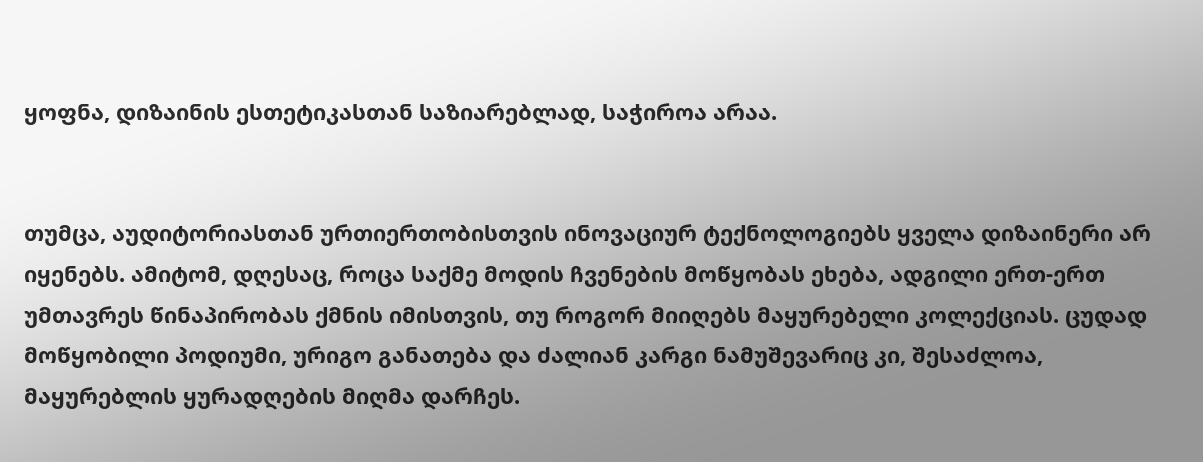ყოფნა, დიზაინის ესთეტიკასთან საზიარებლად, საჭიროა არაა.


თუმცა, აუდიტორიასთან ურთიერთობისთვის ინოვაციურ ტექნოლოგიებს ყველა დიზაინერი არ იყენებს. ამიტომ, დღესაც, როცა საქმე მოდის ჩვენების მოწყობას ეხება, ადგილი ერთ-ერთ უმთავრეს წინაპირობას ქმნის იმისთვის, თუ როგორ მიიღებს მაყურებელი კოლექციას. ცუდად მოწყობილი პოდიუმი, ურიგო განათება და ძალიან კარგი ნამუშევარიც კი, შესაძლოა, მაყურებლის ყურადღების მიღმა დარჩეს.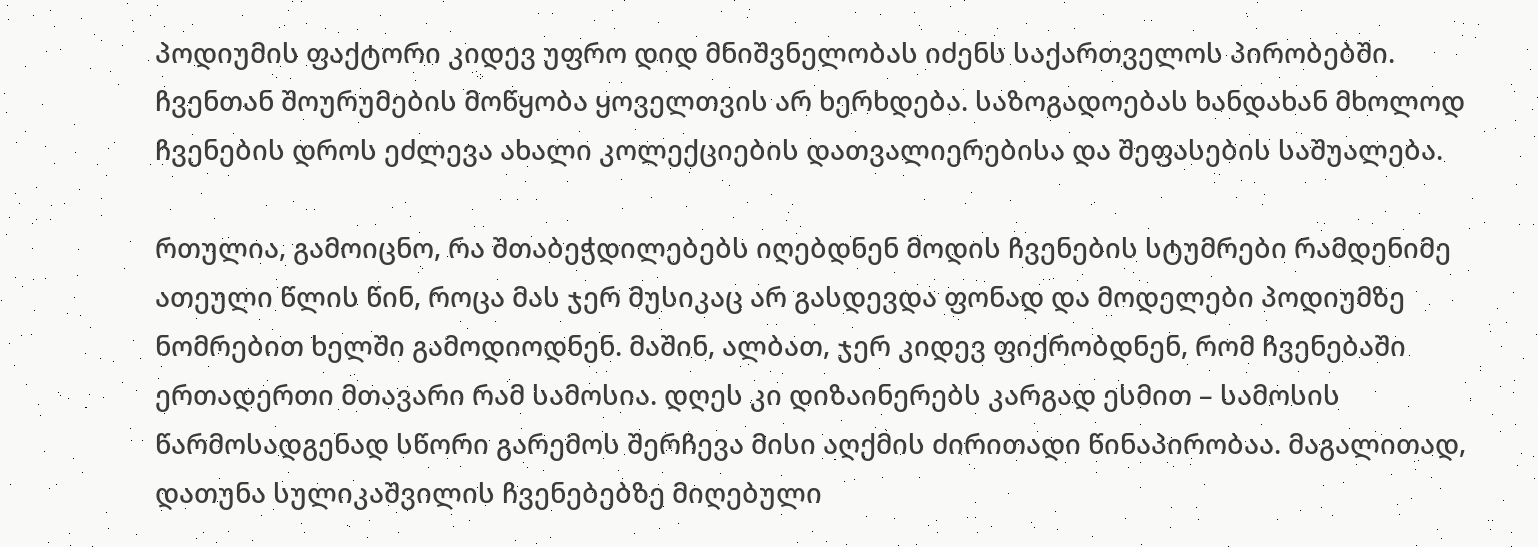პოდიუმის ფაქტორი კიდევ უფრო დიდ მნიშვნელობას იძენს საქართველოს პირობებში. ჩვენთან შოურუმების მოწყობა ყოველთვის არ ხერხდება. საზოგადოებას ხანდახან მხოლოდ ჩვენების დროს ეძლევა ახალი კოლექციების დათვალიერებისა და შეფასების საშუალება.

რთულია, გამოიცნო, რა შთაბეჭდილებებს იღებდნენ მოდის ჩვენების სტუმრები რამდენიმე ათეული წლის წინ, როცა მას ჯერ მუსიკაც არ გასდევდა ფონად და მოდელები პოდიუმზე ნომრებით ხელში გამოდიოდნენ. მაშინ, ალბათ, ჯერ კიდევ ფიქრობდნენ, რომ ჩვენებაში ერთადერთი მთავარი რამ სამოსია. დღეს კი დიზაინერებს კარგად ესმით – სამოსის წარმოსადგენად სწორი გარემოს შერჩევა მისი აღქმის ძირითადი წინაპირობაა. მაგალითად, დათუნა სულიკაშვილის ჩვენებებზე მიღებული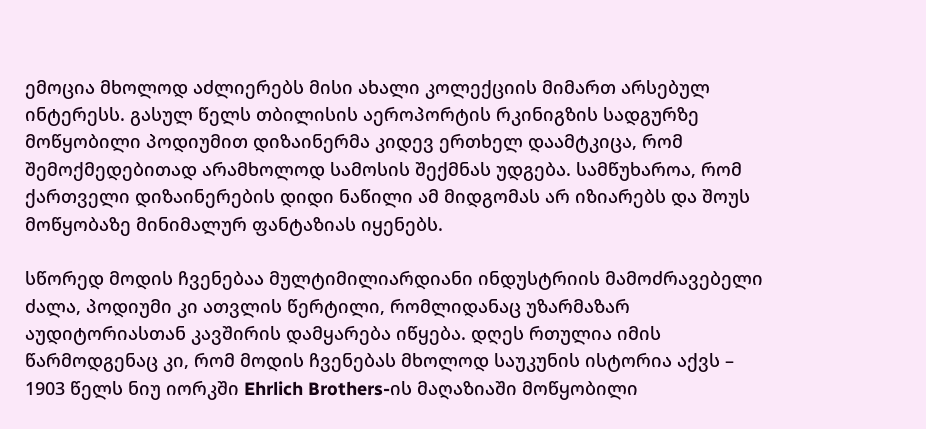ემოცია მხოლოდ აძლიერებს მისი ახალი კოლექციის მიმართ არსებულ ინტერესს. გასულ წელს თბილისის აეროპორტის რკინიგზის სადგურზე მოწყობილი პოდიუმით დიზაინერმა კიდევ ერთხელ დაამტკიცა, რომ შემოქმედებითად არამხოლოდ სამოსის შექმნას უდგება. სამწუხაროა, რომ ქართველი დიზაინერების დიდი ნაწილი ამ მიდგომას არ იზიარებს და შოუს მოწყობაზე მინიმალურ ფანტაზიას იყენებს.

სწორედ მოდის ჩვენებაა მულტიმილიარდიანი ინდუსტრიის მამოძრავებელი ძალა, პოდიუმი კი ათვლის წერტილი, რომლიდანაც უზარმაზარ აუდიტორიასთან კავშირის დამყარება იწყება. დღეს რთულია იმის წარმოდგენაც კი, რომ მოდის ჩვენებას მხოლოდ საუკუნის ისტორია აქვს – 1903 წელს ნიუ იორკში Ehrlich Brothers-ის მაღაზიაში მოწყობილი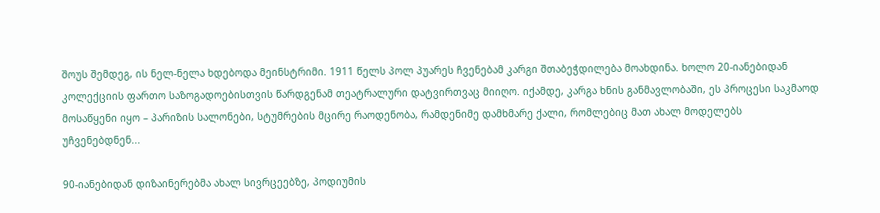შოუს შემდეგ, ის ნელ-ნელა ხდებოდა მეინსტრიმი. 1911 წელს პოლ პუარეს ჩვენებამ კარგი შთაბეჭდილება მოახდინა. ხოლო 20-იანებიდან კოლექციის ფართო საზოგადოებისთვის წარდგენამ თეატრალური დატვირთვაც მიიღო. იქამდე, კარგა ხნის განმავლობაში, ეს პროცესი საკმაოდ მოსაწყენი იყო – პარიზის სალონები, სტუმრების მცირე რაოდენობა, რამდენიმე დამხმარე ქალი, რომლებიც მათ ახალ მოდელებს უჩვენებდნენ...

90-იანებიდან დიზაინერებმა ახალ სივრცეებზე, პოდიუმის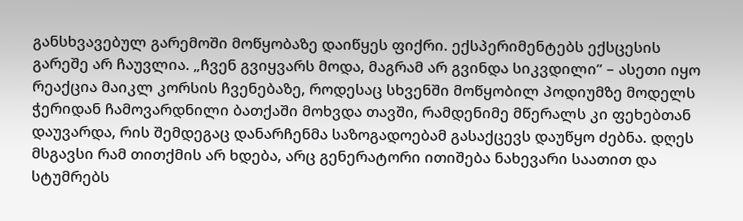განსხვავებულ გარემოში მოწყობაზე დაიწყეს ფიქრი. ექსპერიმენტებს ექსცესის გარეშე არ ჩაუვლია. „ჩვენ გვიყვარს მოდა, მაგრამ არ გვინდა სიკვდილი” – ასეთი იყო რეაქცია მაიკლ კორსის ჩვენებაზე, როდესაც სხვენში მოწყობილ პოდიუმზე მოდელს ჭერიდან ჩამოვარდნილი ბათქაში მოხვდა თავში, რამდენიმე მწერალს კი ფეხებთან დაუვარდა, რის შემდეგაც დანარჩენმა საზოგადოებამ გასაქცევს დაუწყო ძებნა. დღეს მსგავსი რამ თითქმის არ ხდება, არც გენერატორი ითიშება ნახევარი საათით და სტუმრებს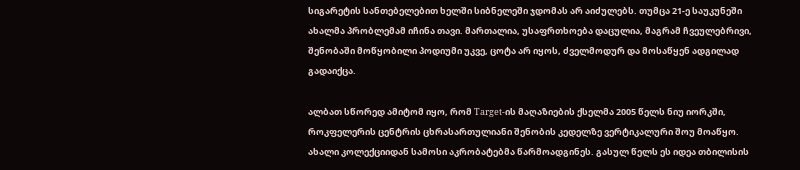სიგარეტის სანთებელებით ხელში სიბნელეში ჯდომას არ აიძულებს. თუმცა 21-ე საუკუნეში ახალმა პრობლემამ იჩინა თავი. მართალია, უსაფრთხოება დაცულია, მაგრამ ჩვეულებრივი, შენობაში მოწყობილი პოდიუმი უკვე, ცოტა არ იყოს, ძველმოდურ და მოსაწყენ ადგილად გადაიქცა.

ალბათ სწორედ ამიტომ იყო, რომ Target-ის მაღაზიების ქსელმა 2005 წელს ნიუ იორკში, როკფელერის ცენტრის ცხრასართულიანი შენობის კედელზე ვერტიკალური შოუ მოაწყო. ახალი კოლექციიდან სამოსი აკრობატებმა წარმოადგინეს. გასულ წელს ეს იდეა თბილისის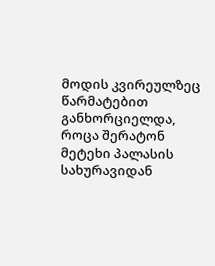მოდის კვირეულზეც წარმატებით განხორციელდა, როცა შერატონ მეტეხი პალასის სახურავიდან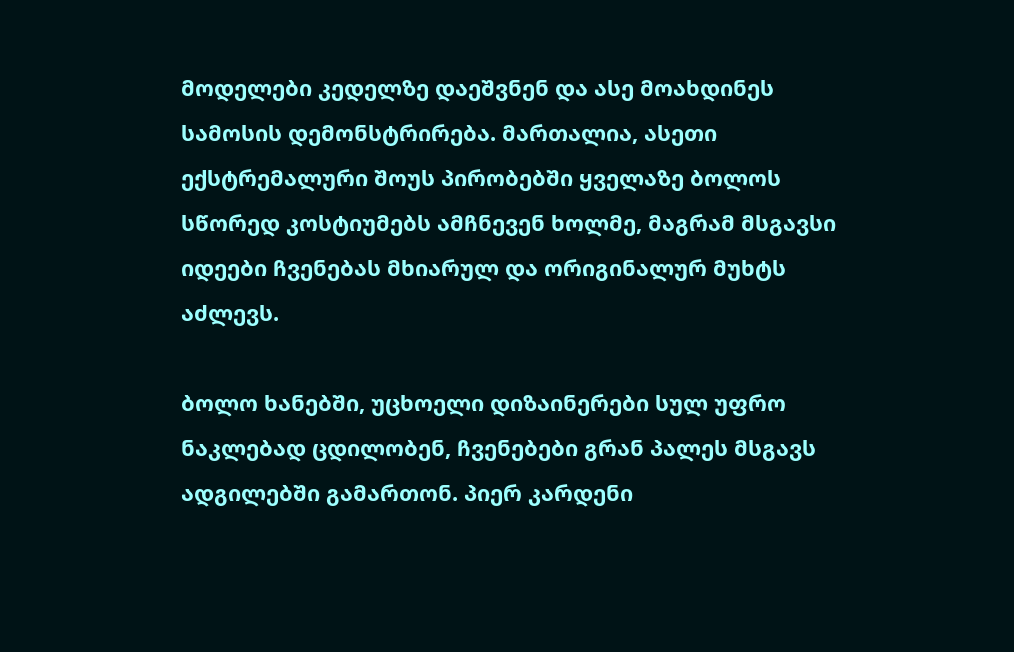მოდელები კედელზე დაეშვნენ და ასე მოახდინეს სამოსის დემონსტრირება. მართალია, ასეთი ექსტრემალური შოუს პირობებში ყველაზე ბოლოს სწორედ კოსტიუმებს ამჩნევენ ხოლმე, მაგრამ მსგავსი იდეები ჩვენებას მხიარულ და ორიგინალურ მუხტს აძლევს.

ბოლო ხანებში, უცხოელი დიზაინერები სულ უფრო ნაკლებად ცდილობენ, ჩვენებები გრან პალეს მსგავს ადგილებში გამართონ. პიერ კარდენი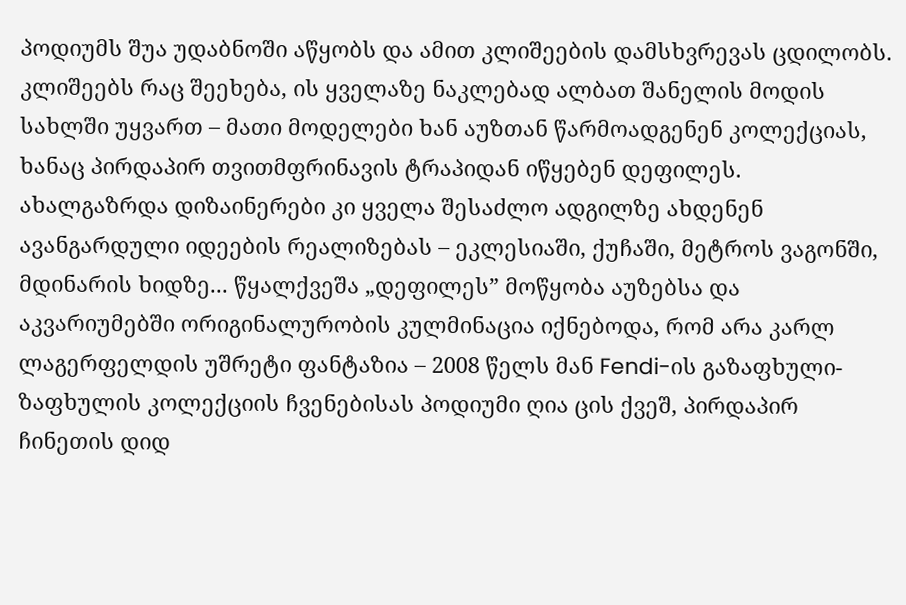პოდიუმს შუა უდაბნოში აწყობს და ამით კლიშეების დამსხვრევას ცდილობს. კლიშეებს რაც შეეხება, ის ყველაზე ნაკლებად ალბათ შანელის მოდის სახლში უყვართ – მათი მოდელები ხან აუზთან წარმოადგენენ კოლექციას, ხანაც პირდაპირ თვითმფრინავის ტრაპიდან იწყებენ დეფილეს. ახალგაზრდა დიზაინერები კი ყველა შესაძლო ადგილზე ახდენენ ავანგარდული იდეების რეალიზებას – ეკლესიაში, ქუჩაში, მეტროს ვაგონში, მდინარის ხიდზე... წყალქვეშა „დეფილეს” მოწყობა აუზებსა და აკვარიუმებში ორიგინალურობის კულმინაცია იქნებოდა, რომ არა კარლ ლაგერფელდის უშრეტი ფანტაზია – 2008 წელს მან Fendi-ის გაზაფხული-ზაფხულის კოლექციის ჩვენებისას პოდიუმი ღია ცის ქვეშ, პირდაპირ ჩინეთის დიდ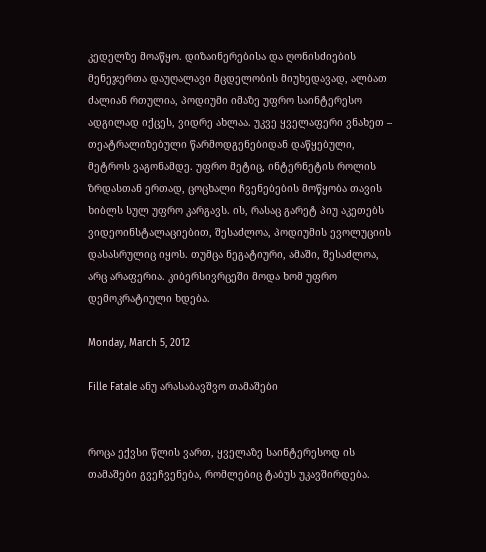კედელზე მოაწყო. დიზაინერებისა და ღონისძიების მენეჯერთა დაუღალავი მცდელობის მიუხედავად, ალბათ ძალიან რთულია, პოდიუმი იმაზე უფრო საინტერესო ადგილად იქცეს, ვიდრე ახლაა. უკვე ყველაფერი ვნახეთ – თეატრალიზებული წარმოდგენებიდან დაწყებული, მეტროს ვაგონამდე. უფრო მეტიც, ინტერნეტის როლის ზრდასთან ერთად, ცოცხალი ჩვენებების მოწყობა თავის ხიბლს სულ უფრო კარგავს. ის, რასაც გარეტ პიუ აკეთებს ვიდეოინსტალაციებით, შესაძლოა, პოდიუმის ევოლუციის დასასრულიც იყოს. თუმცა ნეგატიური, ამაში, შესაძლოა, არც არაფერია. კიბერსივრცეში მოდა ხომ უფრო დემოკრატიული ხდება.

Monday, March 5, 2012

Fille Fatale ანუ არასაბავშვო თამაშები


როცა ექვსი წლის ვართ, ყველაზე საინტერესოდ ის თამაშები გვეჩვენება, რომლებიც ტაბუს უკავშირდება.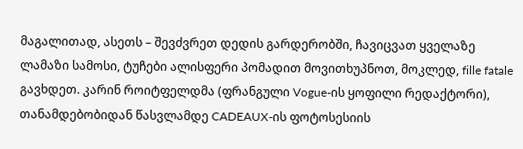მაგალითად, ასეთს – შევძვრეთ დედის გარდერობში, ჩავიცვათ ყველაზე ლამაზი სამოსი, ტუჩები ალისფერი პომადით მოვითხუპნოთ, მოკლედ, fille fatale გავხდეთ. კარინ როიტფელდმა (ფრანგული Vogue-ის ყოფილი რედაქტორი), თანამდებობიდან წასვლამდე CADEAUX-ის ფოტოსესიის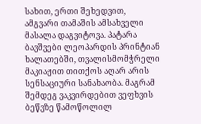სახით, ერთი შეხედვით, ამგვარი თამაშის ამსახველი მასალა დაგვიტოვა. პატარა ბავშვები ლეოპარდის პრინტიან ხალათებში, თვალისმომჭრელი მაკიაჟით თითქოს აღარ არის სენსაციური სანახაობა. მაგრამ შემდეგ ვაკვირდებით ვეფხვის ბეწვზე წამოწოლილ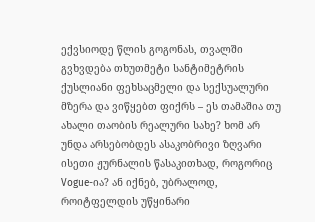ექვსიოდე წლის გოგონას, თვალში გვხვდება თხუთმეტი სანტიმეტრის ქუსლიანი ფეხსაცმელი და სექსუალური მზერა და ვიწყებთ ფიქრს – ეს თამაშია თუ ახალი თაობის რეალური სახე? ხომ არ უნდა არსებობდეს ასაკობრივი ზღვარი ისეთი ჟურნალის წასაკითხად, როგორიც Vogue-ია? ან იქნებ, უბრალოდ, როიტფელდის უწყინარი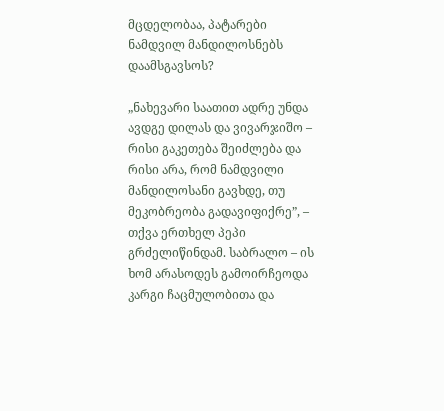მცდელობაა, პატარები ნამდვილ მანდილოსნებს დაამსგავსოს?

„ნახევარი საათით ადრე უნდა ავდგე დილას და ვივარჯიშო – რისი გაკეთება შეიძლება და რისი არა, რომ ნამდვილი მანდილოსანი გავხდე, თუ მეკობრეობა გადავიფიქრე”, – თქვა ერთხელ პეპი გრძელიწინდამ. საბრალო – ის ხომ არასოდეს გამოირჩეოდა კარგი ჩაცმულობითა და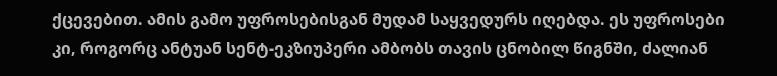ქცევებით. ამის გამო უფროსებისგან მუდამ საყვედურს იღებდა. ეს უფროსები კი, როგორც ანტუან სენტ-ეკზიუპერი ამბობს თავის ცნობილ წიგნში, ძალიან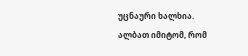უცნაური ხალხია. ალბათ იმიტომ, რომ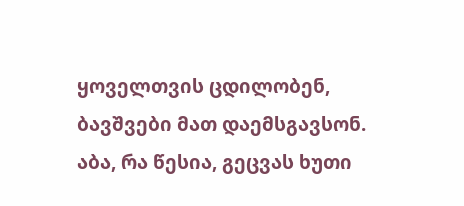ყოველთვის ცდილობენ, ბავშვები მათ დაემსგავსონ. აბა, რა წესია, გეცვას ხუთი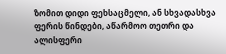ზომით დიდი ფეხსაცმელი, ან სხვადასხვა ფერის წინდები, აწარმოო თეთრი და ალისფერი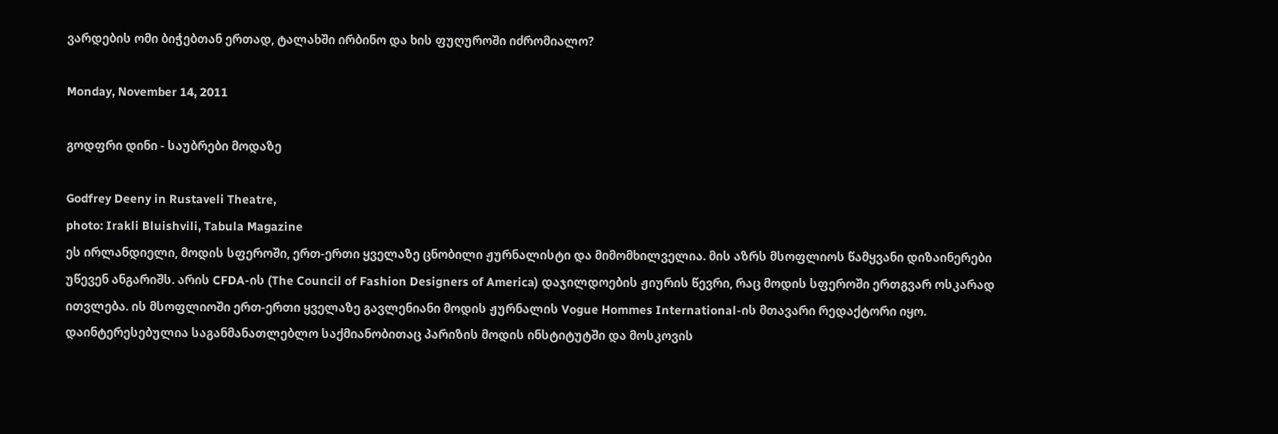ვარდების ომი ბიჭებთან ერთად, ტალახში ირბინო და ხის ფუღუროში იძრომიალო?

Monday, November 14, 2011

გოდფრი დინი - საუბრები მოდაზე

Godfrey Deeny in Rustaveli Theatre,
photo: Irakli Bluishvili, Tabula Magazine
ეს ირლანდიელი, მოდის სფეროში, ერთ-ერთი ყველაზე ცნობილი ჟურნალისტი და მიმომხილველია. მის აზრს მსოფლიოს წამყვანი დიზაინერები უწევენ ანგარიშს. არის CFDA-ის (The Council of Fashion Designers of America) დაჯილდოების ჟიურის წევრი, რაც მოდის სფეროში ერთგვარ ოსკარად ითვლება. ის მსოფლიოში ერთ-ერთი ყველაზე გავლენიანი მოდის ჟურნალის Vogue Hommes International-ის მთავარი რედაქტორი იყო. დაინტერესებულია საგანმანათლებლო საქმიანობითაც პარიზის მოდის ინსტიტუტში და მოსკოვის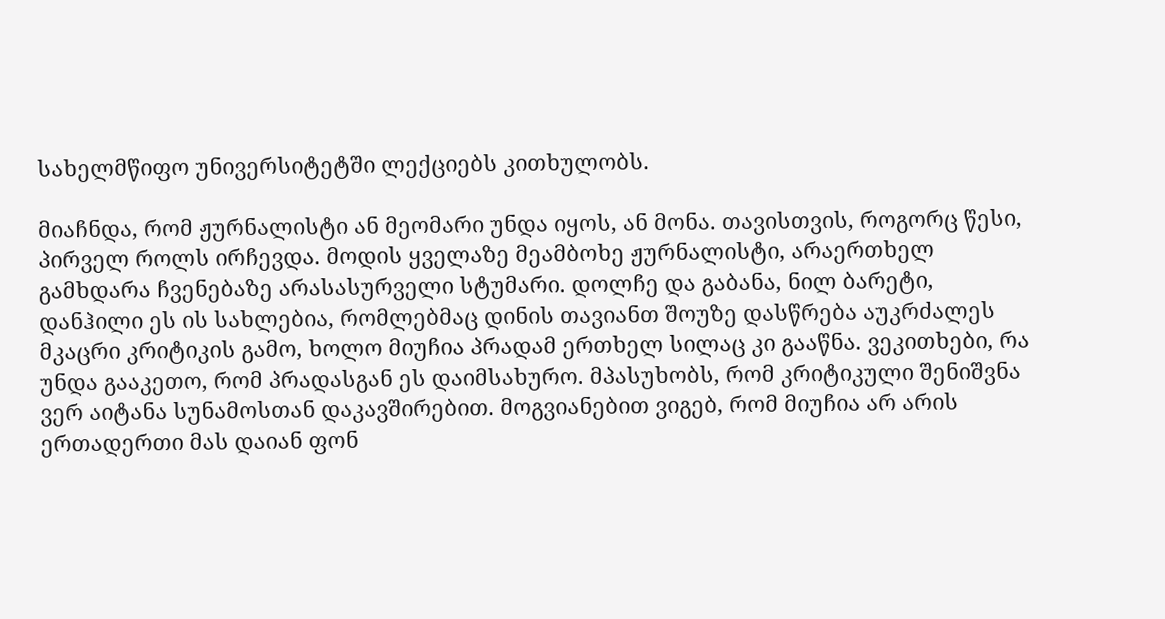სახელმწიფო უნივერსიტეტში ლექციებს კითხულობს.

მიაჩნდა, რომ ჟურნალისტი ან მეომარი უნდა იყოს, ან მონა. თავისთვის, როგორც წესი, პირველ როლს ირჩევდა. მოდის ყველაზე მეამბოხე ჟურნალისტი, არაერთხელ გამხდარა ჩვენებაზე არასასურველი სტუმარი. დოლჩე და გაბანა, ნილ ბარეტი, დანჰილი ეს ის სახლებია, რომლებმაც დინის თავიანთ შოუზე დასწრება აუკრძალეს მკაცრი კრიტიკის გამო, ხოლო მიუჩია პრადამ ერთხელ სილაც კი გააწნა. ვეკითხები, რა უნდა გააკეთო, რომ პრადასგან ეს დაიმსახურო. მპასუხობს, რომ კრიტიკული შენიშვნა ვერ აიტანა სუნამოსთან დაკავშირებით. მოგვიანებით ვიგებ, რომ მიუჩია არ არის ერთადერთი მას დაიან ფონ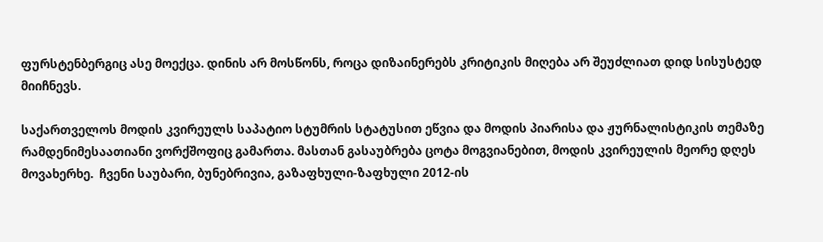ფურსტენბერგიც ასე მოექცა. დინის არ მოსწონს, როცა დიზაინერებს კრიტიკის მიღება არ შეუძლიათ დიდ სისუსტედ მიიჩნევს.

საქართველოს მოდის კვირეულს საპატიო სტუმრის სტატუსით ეწვია და მოდის პიარისა და ჟურნალისტიკის თემაზე რამდენიმესაათიანი ვორქშოფიც გამართა. მასთან გასაუბრება ცოტა მოგვიანებით, მოდის კვირეულის მეორე დღეს მოვახერხე.  ჩვენი საუბარი, ბუნებრივია, გაზაფხული-ზაფხული 2012-ის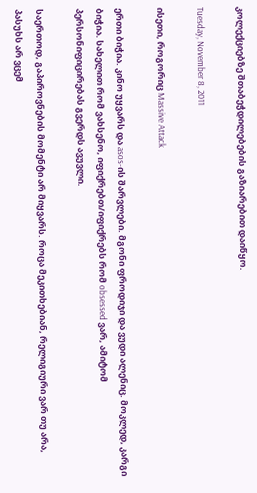კოლექციებზე შთაბეჭდილებების გაზიარებით დაიწყო.

Tuesday, November 8, 2011

ისეთი, როგორიც Massive Attack

ერთი ბიჭია. კინო უყვარს და asos-ის შარვლები. მგონი ფროდიჯი და ვუდი ალენიც. მოკლედ, კარგი ბიჭია. სახელით რომ ვახსენო, იფიქრებთ/იფიქრებს რომ obsessed ვარ, ამიტომ პერსონიფიცირებას გვერდს ავუვლი.

საერთოდ, გაპიროვნების მომენტი არ მიყვარს. როცა მეკითხებიან, რელიგიური ვარ თუ არა, პასუხს არ ვცემ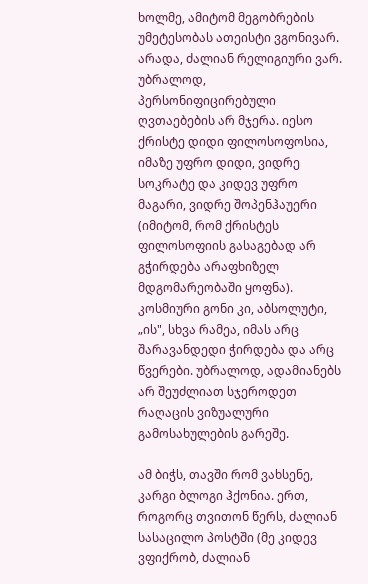ხოლმე, ამიტომ მეგობრების უმეტესობას ათეისტი ვგონივარ. არადა, ძალიან რელიგიური ვარ. უბრალოდ, პერსონიფიცირებული ღვთაებების არ მჯერა. იესო ქრისტე დიდი ფილოსოფოსია, იმაზე უფრო დიდი, ვიდრე სოკრატე და კიდევ უფრო მაგარი, ვიდრე შოპენჰაუერი (იმიტომ, რომ ქრისტეს ფილოსოფიის გასაგებად არ გჭირდება არაფხიზელ მდგომარეობაში ყოფნა). კოსმიური გონი კი, აბსოლუტი, „ის", სხვა რამეა, იმას არც შარავანდედი ჭირდება და არც წვერები. უბრალოდ, ადამიანებს არ შეუძლიათ სჯეროდეთ რაღაცის ვიზუალური გამოსახულების გარეშე.

ამ ბიჭს, თავში რომ ვახსენე, კარგი ბლოგი ჰქონია. ერთ, როგორც თვითონ წერს, ძალიან სასაცილო პოსტში (მე კიდევ ვფიქრობ, ძალიან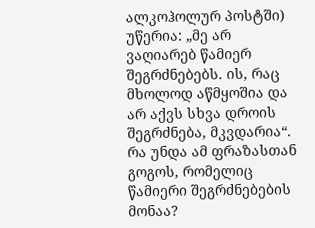ალკოჰოლურ პოსტში) უწერია: „მე არ ვაღიარებ წამიერ შეგრძნებებს. ის, რაც მხოლოდ აწმყოშია და არ აქვს სხვა დროის შეგრძნება, მკვდარია“. რა უნდა ამ ფრაზასთან გოგოს, რომელიც წამიერი შეგრძნებების მონაა?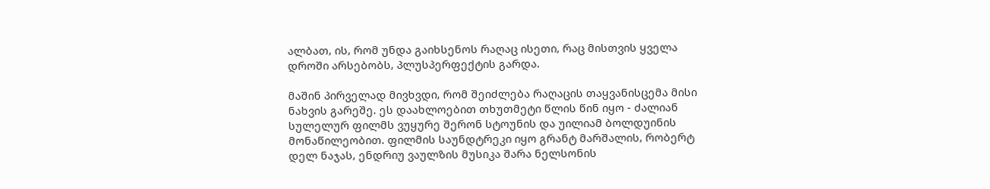ალბათ, ის, რომ უნდა გაიხსენოს რაღაც ისეთი, რაც მისთვის ყველა დროში არსებობს, პლუსპერფექტის გარდა.

მაშინ პირველად მივხვდი, რომ შეიძლება რაღაცის თაყვანისცემა მისი ნახვის გარეშე. ეს დაახლოებით თხუთმეტი წლის წინ იყო - ძალიან სულელურ ფილმს ვუყურე შერონ სტოუნის და უილიამ ბოლდუინის მონაწილეობით. ფილმის საუნდტრეკი იყო გრანტ მარშალის, რობერტ დელ ნაჯას, ენდრიუ ვაულზის მუსიკა შარა ნელსონის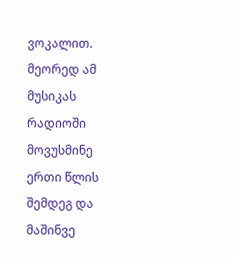ვოკალით. მეორედ ამ მუსიკას რადიოში მოვუსმინე ერთი წლის შემდეგ და მაშინვე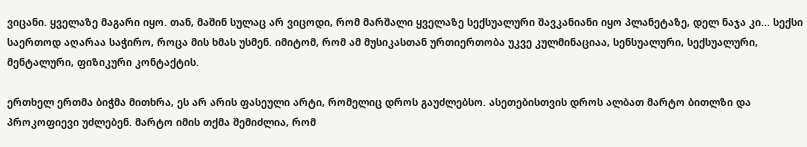ვიცანი. ყველაზე მაგარი იყო. თან, მაშინ სულაც არ ვიცოდი, რომ მარშალი ყველაზე სექსუალური შავკანიანი იყო პლანეტაზე, დელ ნაჯა კი... სექსი საერთოდ აღარაა საჭირო, როცა მის ხმას უსმენ. იმიტომ, რომ ამ მუსიკასთან ურთიერთობა უკვე კულმინაციაა, სენსუალური, სექსუალური, მენტალური, ფიზიკური კონტაქტის.

ერთხელ ერთმა ბიჭმა მითხრა, ეს არ არის ფასეული არტი, რომელიც დროს გაუძლებსო. ასეთებისთვის დროს ალბათ მარტო ბითლზი და პროკოფიევი უძლებენ. მარტო იმის თქმა შემიძლია, რომ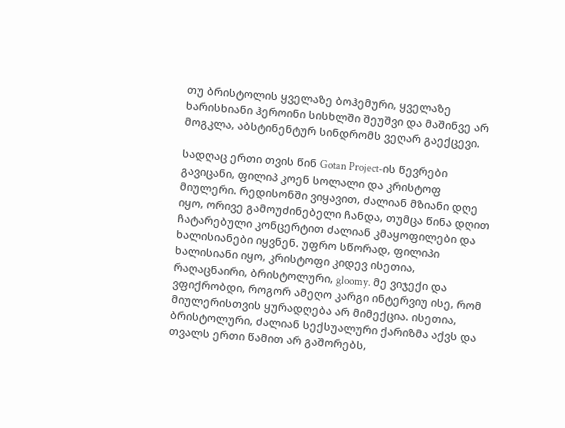თუ ბრისტოლის ყველაზე ბოჰემური, ყველაზე ხარისხიანი ჰეროინი სისხლში შეუშვი და მაშინვე არ მოგკლა, აბსტინენტურ სინდრომს ვეღარ გაექცევი.

სადღაც ერთი თვის წინ Gotan Project-ის წევრები გავიცანი, ფილიპ კოენ სოლალი და კრისტოფ მიულერი. რედისონში ვიყავით, ძალიან მზიანი დღე იყო, ორივე გამოუძინებელი ჩანდა, თუმცა წინა დღით ჩატარებული კონცერტით ძალიან კმაყოფილები და ხალისიანები იყვნენ. უფრო სწორად, ფილიპი ხალისიანი იყო, კრისტოფი კიდევ ისეთია, რაღაცნაირი, ბრისტოლური, gloomy. მე ვიჯექი და ვფიქრობდი, როგორ ამეღო კარგი ინტერვიუ ისე, რომ მიულერისთვის ყურადღება არ მიმექცია. ისეთია, ბრისტოლური, ძალიან სექსუალური ქარიზმა აქვს და თვალს ერთი წამით არ გაშორებს,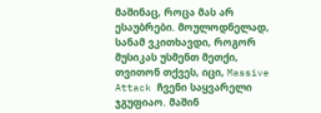მაშინაც, როცა მას არ ესაუბრები. მოულოდნელად, სანამ ვკითხავდი, როგორ მუსიკას უსმენთ მეთქი, თვითონ თქვეს, იცი, Massive Attack ჩვენი საყვარელი ჯგუფიაო. მაშინ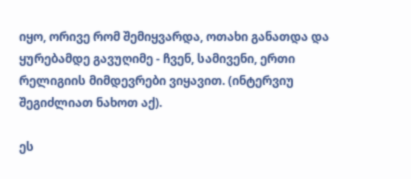იყო, ორივე რომ შემიყვარდა, ოთახი განათდა და ყურებამდე გავუღიმე - ჩვენ, სამივენი, ერთი რელიგიის მიმდევრები ვიყავით. (ინტერვიუ შეგიძლიათ ნახოთ აქ).

ეს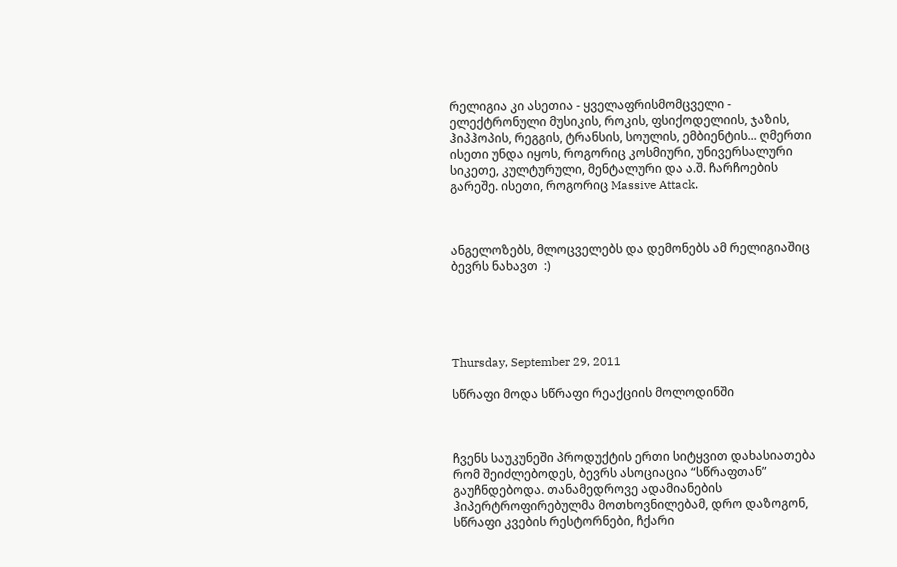რელიგია კი ასეთია - ყველაფრისმომცველი - ელექტრონული მუსიკის, როკის, ფსიქოდელიის, ჯაზის, ჰიპჰოპის, რეგგის, ტრანსის, სოულის, ემბიენტის... ღმერთი ისეთი უნდა იყოს, როგორიც კოსმიური, უნივერსალური სიკეთე, კულტურული, მენტალური და ა.შ. ჩარჩოების გარეშე. ისეთი, როგორიც Massive Attack.



ანგელოზებს, მლოცველებს და დემონებს ამ რელიგიაშიც ბევრს ნახავთ  :)





Thursday, September 29, 2011

სწრაფი მოდა სწრაფი რეაქციის მოლოდინში



ჩვენს საუკუნეში პროდუქტის ერთი სიტყვით დახასიათება რომ შეიძლებოდეს, ბევრს ასოციაცია “სწრაფთან” გაუჩნდებოდა. თანამედროვე ადამიანების ჰიპერტროფირებულმა მოთხოვნილებამ, დრო დაზოგონ, სწრაფი კვების რესტორნები, ჩქარი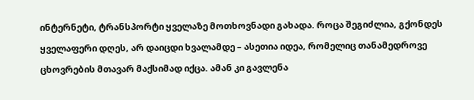ინტერნეტი, ტრანსპორტი ყველაზე მოთხოვნადი გახადა. როცა შეგიძლია, გქონდეს ყველაფერი დღეს, არ დაიცდი ხვალამდე – ასეთია იდეა, რომელიც თანამედროვე ცხოვრების მთავარ მაქსიმად იქცა. ამან კი გავლენა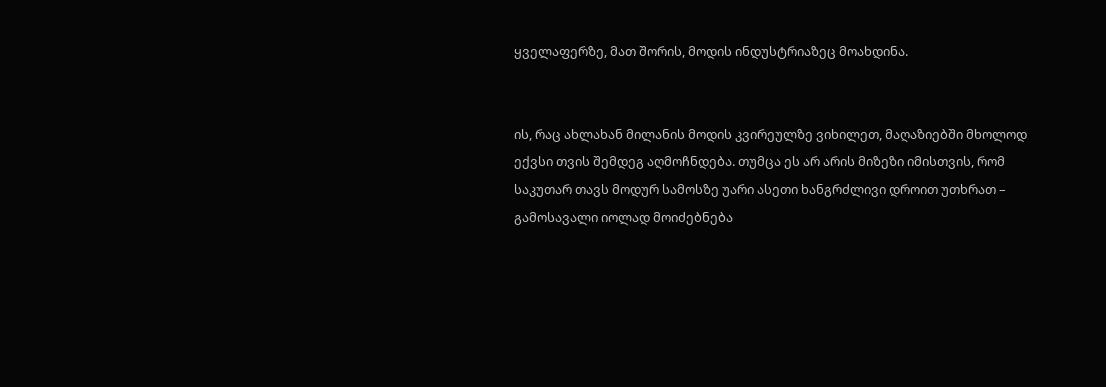ყველაფერზე, მათ შორის, მოდის ინდუსტრიაზეც მოახდინა.


ის, რაც ახლახან მილანის მოდის კვირეულზე ვიხილეთ, მაღაზიებში მხოლოდ ექვსი თვის შემდეგ აღმოჩნდება. თუმცა ეს არ არის მიზეზი იმისთვის, რომ საკუთარ თავს მოდურ სამოსზე უარი ასეთი ხანგრძლივი დროით უთხრათ – გამოსავალი იოლად მოიძებნება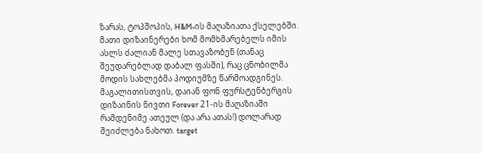ზარას, ტოპშოპის, H&M-ის მაღაზიათა ქსელებში. მათი დიზაინერები ხომ მომხმარებელს იმის ასლს ძალიან მალე სთავაზობენ (თანაც შეუდარებლად დაბალ ფასში), რაც ცნობილმა მოდის სახლებმა პოდიუმზე წარმოადგინეს. მაგალითისთვის, დაიან ფონ ფურსტენბერგის დიზაინის ნივთი Forever 21-ის მაღაზიაში რამდენიმე ათეულ (და არა ათას!) დოლარად შეიძლება ნახოთ. target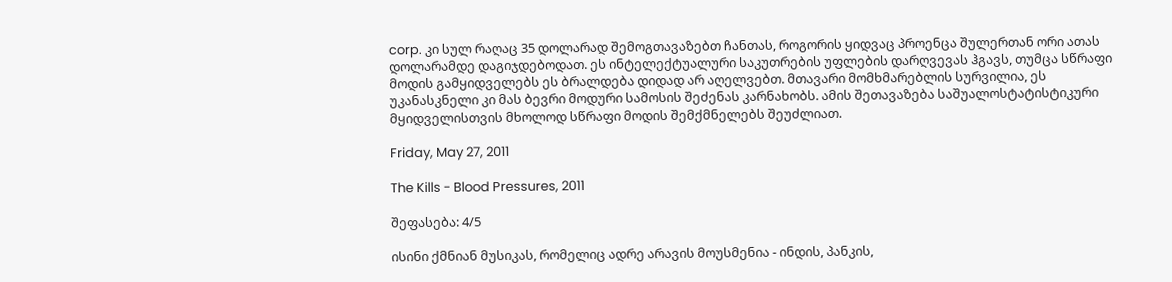corp. კი სულ რაღაც 35 დოლარად შემოგთავაზებთ ჩანთას, როგორის ყიდვაც პროენცა შულერთან ორი ათას დოლარამდე დაგიჯდებოდათ. ეს ინტელექტუალური საკუთრების უფლების დარღვევას ჰგავს, თუმცა სწრაფი მოდის გამყიდველებს ეს ბრალდება დიდად არ აღელვებთ. მთავარი მომხმარებლის სურვილია, ეს უკანასკნელი კი მას ბევრი მოდური სამოსის შეძენას კარნახობს. ამის შეთავაზება საშუალოსტატისტიკური მყიდველისთვის მხოლოდ სწრაფი მოდის შემქმნელებს შეუძლიათ.

Friday, May 27, 2011

The Kills - Blood Pressures, 2011

შეფასება: 4/5

ისინი ქმნიან მუსიკას, რომელიც ადრე არავის მოუსმენია - ინდის, პანკის,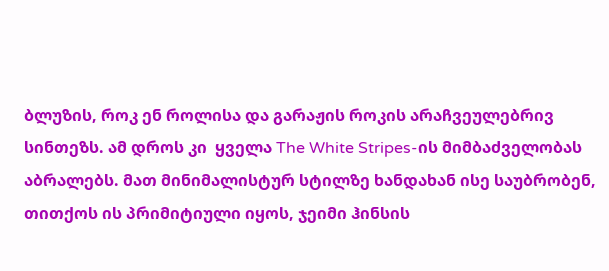ბლუზის, როკ ენ როლისა და გარაჟის როკის არაჩვეულებრივ სინთეზს. ამ დროს კი  ყველა The White Stripes-ის მიმბაძველობას აბრალებს. მათ მინიმალისტურ სტილზე ხანდახან ისე საუბრობენ, თითქოს ის პრიმიტიული იყოს, ჯეიმი ჰინსის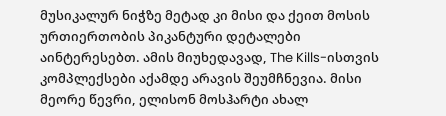მუსიკალურ ნიჭზე მეტად კი მისი და ქეით მოსის ურთიერთობის პიკანტური დეტალები აინტერესებთ. ამის მიუხედავად, The Kills-ისთვის კომპლექსები აქამდე არავის შეუმჩნევია. მისი მეორე წევრი, ელისონ მოსჰარტი ახალ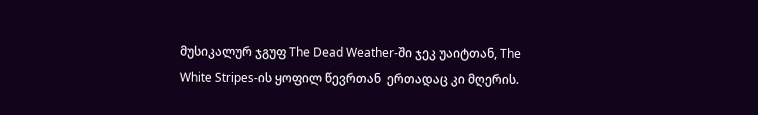მუსიკალურ ჯგუფ The Dead Weather-ში ჯეკ უაიტთან, The White Stripes-ის ყოფილ წევრთან  ერთადაც კი მღერის.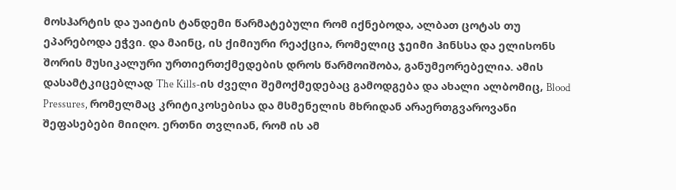მოსჰარტის და უაიტის ტანდემი წარმატებული რომ იქნებოდა, ალბათ ცოტას თუ ეპარებოდა ეჭვი. და მაინც, ის ქიმიური რეაქცია, რომელიც ჯეიმი ჰინსსა და ელისონს შორის მუსიკალური ურთიერთქმედების დროს წარმოიშობა, განუმეორებელია. ამის დასამტკიცებლად The Kills-ის ძველი შემოქმედებაც გამოდგება და ახალი ალბომიც, Blood Pressures, რომელმაც კრიტიკოსებისა და მსმენელის მხრიდან არაერთგვაროვანი შეფასებები მიიღო. ერთნი თვლიან, რომ ის ამ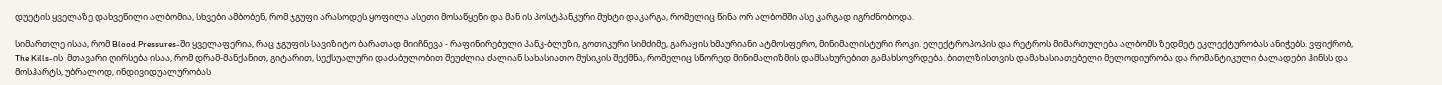დუეტის ყველაზე დახვეწილი ალბომია, სხვები ამბობენ, რომ ჯგუფი არასოდეს ყოფილა ასეთი მოსაწყენი და მან ის პოსტპანკური მუხტი დაკარგა, რომელიც წინა ორ ალბომში ასე კარგად იგრძნობოდა.

სიმართლე ისაა, რომ Blood Pressures-ში ყველაფერია, რაც ჯგუფის სავიზიტო ბარათად მიიჩნევა - რაფინირებული პანკ-ბლუზი, გოთიკური სიმძიმე, გარაჟის ხმაურიანი ატმოსფერო, მინიმალისტური როკი. ელექტროპოპის და რეტროს მიმართულება ალბომს ზედმეტ ეკლექტურობას ანიჭებს. ვფიქრობ, The Kills-ის  მთავარი ღირსება ისაა, რომ დრამ-მანქანით, გიტარით, სექსუალური დაძაბულობით შეუძლია ძალიან სახასიათო მუსიკის შექმნა, რომელიც სწორედ მინიმალიზმის დამსახურებით გამახსოვრდება. ბითლზისთვის დამახასიათებელი მელოდიურობა და რომანტიკული ბალადები ჰინსს და მოსჰარტს, უბრალოდ, ინდივიდუალურობას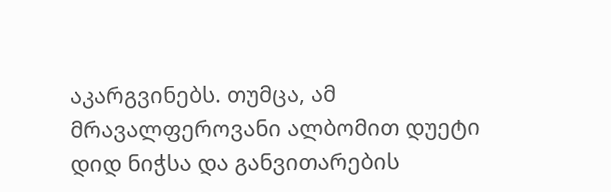აკარგვინებს. თუმცა, ამ მრავალფეროვანი ალბომით დუეტი დიდ ნიჭსა და განვითარების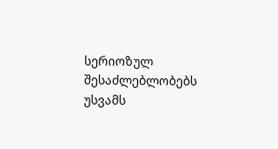სერიოზულ შესაძლებლობებს უსვამს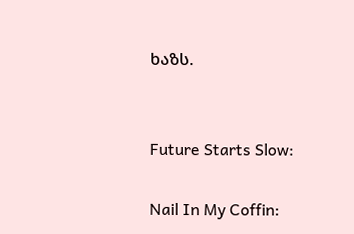ხაზს.


Future Starts Slow:

Nail In My Coffin: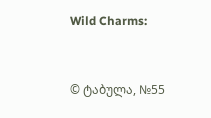Wild Charms:


© ტაბულა, №55